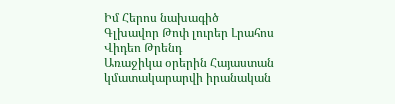Իմ Հերոս նախագիծ
Գլխավոր Թոփ լուրեր Լրահոս Վիդեո Թրենդ
Առաջիկա օրերին Հայաստան կմատակարարվի իրանական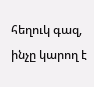հեղուկ գազ, ինչը կարող է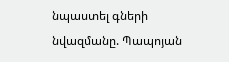նպաստել գների նվազմանը. Պապոյան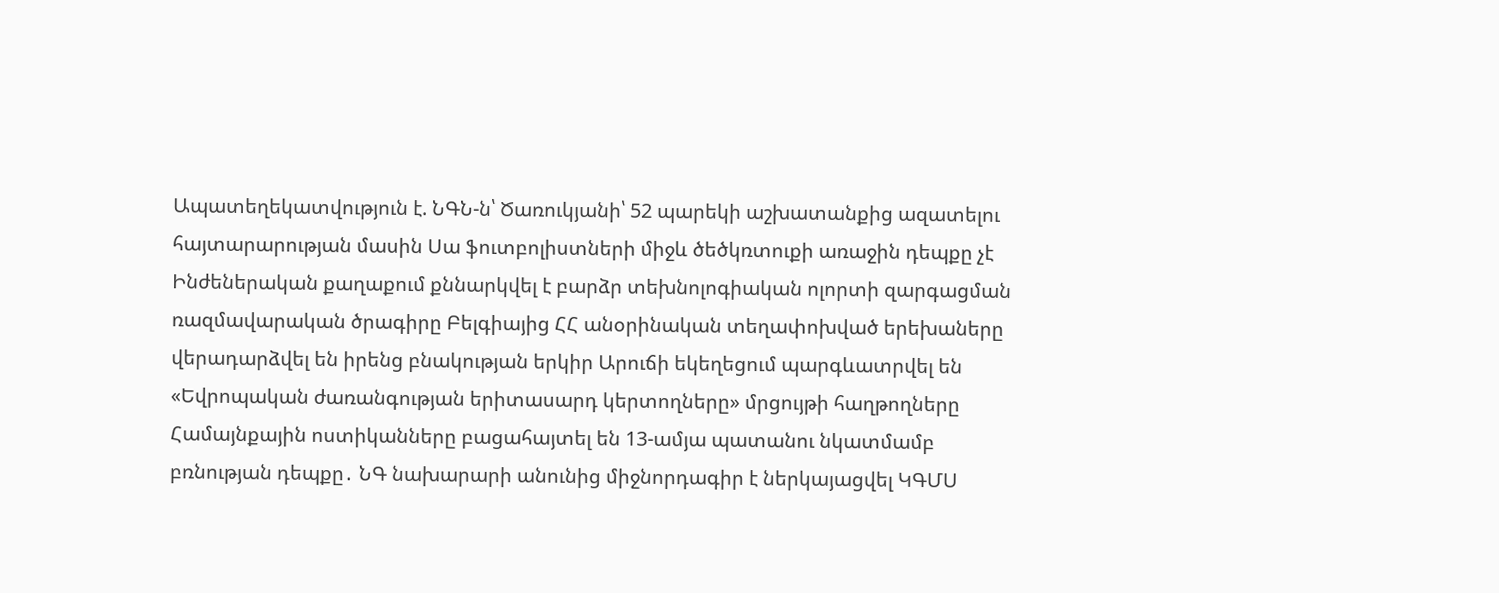Ապատեղեկատվություն է. ՆԳՆ-ն՝ Ծառուկյանի՝ 52 պարեկի աշխատանքից ազատելու հայտարարության մասին Սա ֆուտբոլիստների միջև ծեծկռտուքի առաջին դեպքը չէ Ինժեներական քաղաքում քննարկվել է բարձր տեխնոլոգիական ոլորտի զարգացման ռազմավարական ծրագիրը Բելգիայից ՀՀ անօրինական տեղափոխված երեխաները վերադարձվել են իրենց բնակության երկիր Արուճի եկեղեցում պարգևատրվել են «Եվրոպական ժառանգության երիտասարդ կերտողները» մրցույթի հաղթողները Համայնքային ոստիկանները բացահայտել են 13-ամյա պատանու նկատմամբ բռնության դեպքը․ ՆԳ նախարարի անունից միջնորդագիր է ներկայացվել ԿԳՄՍ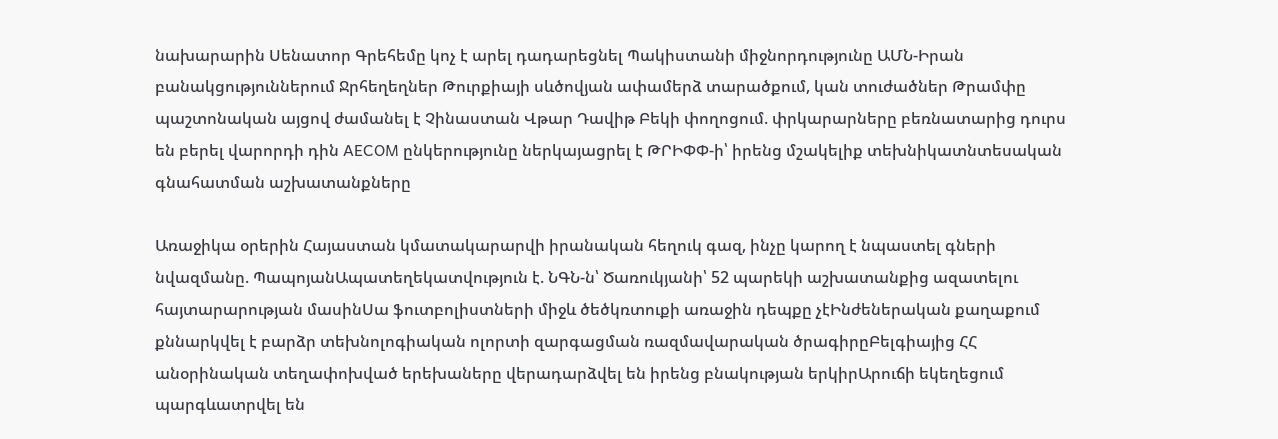նախարարին Սենատոր Գրեհեմը կոչ է արել դադարեցնել Պակիստանի միջնորդությունը ԱՄՆ-Իրան բանակցություններում Ջրհեղեղներ Թուրքիայի սևծովյան ափամերձ տարածքում, կան տուժածներ Թրամփը պաշտոնական այցով ժամանել է Չինաստան Վթար Դավիթ Բեկի փողոցում. փրկարարները բեռնատարից դուրս են բերել վարորդի դին AECOM ընկերությունը ներկայացրել է ԹՐԻՓՓ-ի՝ իրենց մշակելիք տեխնիկատնտեսական գնահատման աշխատանքները

Առաջիկա օրերին Հայաստան կմատակարարվի իրանական հեղուկ գազ, ինչը կարող է նպաստել գների նվազմանը. ՊապոյանԱպատեղեկատվություն է. ՆԳՆ-ն՝ Ծառուկյանի՝ 52 պարեկի աշխատանքից ազատելու հայտարարության մասինՍա ֆուտբոլիստների միջև ծեծկռտուքի առաջին դեպքը չէԻնժեներական քաղաքում քննարկվել է բարձր տեխնոլոգիական ոլորտի զարգացման ռազմավարական ծրագիրըԲելգիայից ՀՀ անօրինական տեղափոխված երեխաները վերադարձվել են իրենց բնակության երկիրԱրուճի եկեղեցում պարգևատրվել են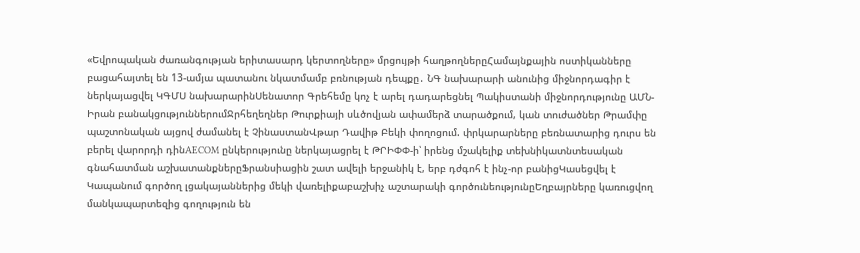«Եվրոպական ժառանգության երիտասարդ կերտողները» մրցույթի հաղթողներըՀամայնքային ոստիկանները բացահայտել են 13-ամյա պատանու նկատմամբ բռնության դեպքը․ ՆԳ նախարարի անունից միջնորդագիր է ներկայացվել ԿԳՄՍ նախարարինՍենատոր Գրեհեմը կոչ է արել դադարեցնել Պակիստանի միջնորդությունը ԱՄՆ-Իրան բանակցություններումՋրհեղեղներ Թուրքիայի սևծովյան ափամերձ տարածքում, կան տուժածներ Թրամփը պաշտոնական այցով ժամանել է ՉինաստանՎթար Դավիթ Բեկի փողոցում. փրկարարները բեռնատարից դուրս են բերել վարորդի դինAECOM ընկերությունը ներկայացրել է ԹՐԻՓՓ-ի՝ իրենց մշակելիք տեխնիկատնտեսական գնահատման աշխատանքներըՖրանսիացին շատ ավելի երջանիկ է, երբ դժգոհ է ինչ-որ բանիցԿասեցվել է Կապանում գործող լցակայաններից մեկի վառելիքաբաշխիչ աշտարակի գործունեությունըԵղբայրները կառուցվող մանկապարտեզից գողություն են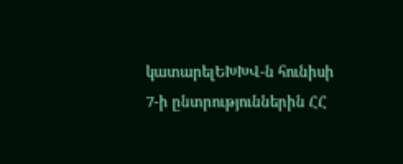կատարելԵԽԽՎ-ն հունիսի 7-ի ընտրություններին ՀՀ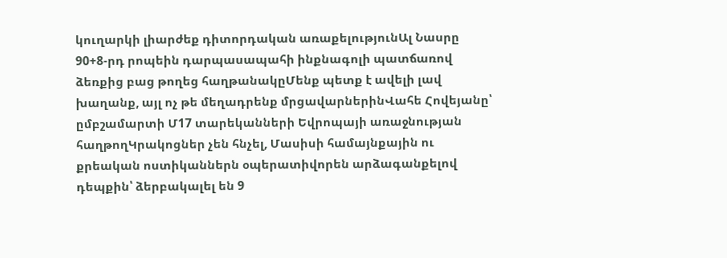կուղարկի լիարժեք դիտորդական առաքելությունԱլ Նասրը 90+8-րդ րոպեին դարպասապահի ինքնագոլի պատճառով ձեռքից բաց թողեց հաղթանակըՄենք պետք է ավելի լավ խաղանք, այլ ոչ թե մեղադրենք մրցավարներինՎահե Հովեյանը՝ ըմբշամարտի Մ17 տարեկանների Եվրոպայի առաջնության հաղթողԿրակոցներ չեն հնչել, Մասիսի համայնքային ու քրեական ոստիկաններն օպերատիվորեն արձագանքելով դեպքին՝ ձերբակալել են 9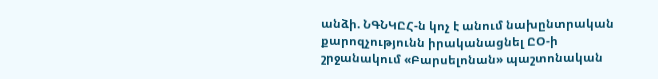անձի. ՆԳՆԿԸՀ-ն կոչ է անում նախընտրական քարոզչությունն իրականացնել ԸՕ-ի շրջանակում «Բարսելոնան» պաշտոնական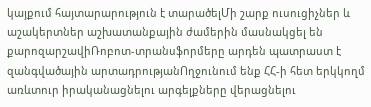կայքում հայտարարություն է տարածելՄի շարք ուսուցիչներ և աշակերտներ աշխատանքային ժամերին մասնակցել են քարոզարշավիՌոբոտ-տրանսֆորմերը արդեն պատրաստ է զանգվածային արտադրությանՈղջունում ենք ՀՀ-ի հետ երկկողմ առևտուր իրականացնելու արգելքները վերացնելու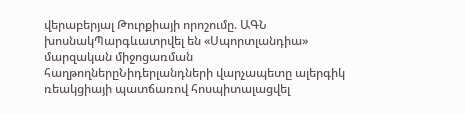վերաբերյալ Թուրքիայի որոշումը. ԱԳՆ խոսնակՊարգևատրվել են «Սպորտլանդիա» մարզական միջոցառման հաղթողներըՆիդերլանդների վարչապետը ալերգիկ ռեակցիայի պատճառով հոսպիտալացվել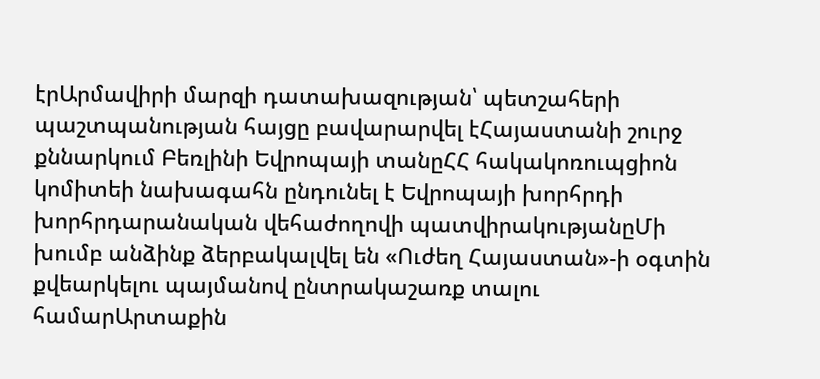էրԱրմավիրի մարզի դատախազության՝ պետշահերի պաշտպանության հայցը բավարարվել էՀայաստանի շուրջ քննարկում Բեռլինի Եվրոպայի տանըՀՀ հակակոռուպցիոն կոմիտեի նախագահն ընդունել է Եվրոպայի խորհրդի խորհրդարանական վեհաժողովի պատվիրակությանըՄի խումբ անձինք ձերբակալվել են «Ուժեղ Հայաստան»-ի օգտին քվեարկելու պայմանով ընտրակաշառք տալու համարԱրտաքին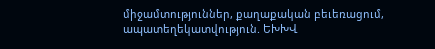միջամտություններ, քաղաքական բեւեռացում, ապատեղեկատվություն. ԵԽԽՎ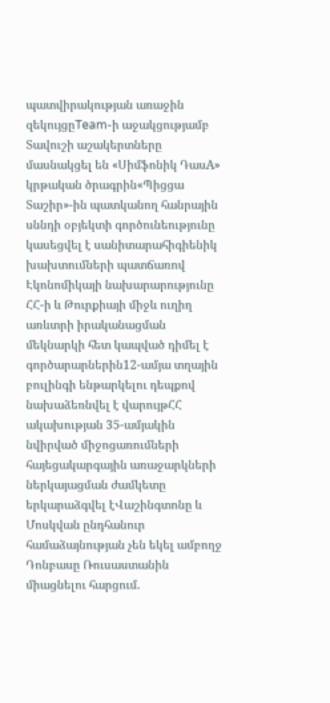պատվիրակության առաջին զեկույցըTeam-ի աջակցությամբ Տավուշի աշակերտները մասնակցել են «Սիմֆոնիկ ԴասA» կրթական ծրագրին«Պիցցա Տաշիր»-ին պատկանող հանրային սննդի օբյեկտի գործունեությունը կասեցվել է սանիտարահիգիենիկ խախտումների պատճառով Էկոնոմիկայի նախարարությունը ՀՀ-ի և Թուրքիայի միջև ուղիղ առևտրի իրականացման մեկնարկի հետ կապված դիմել է գործարարներին12-ամյա տղային բուլինգի ենթարկելու դեպքով նախաձեռնվել է վարույթՀՀ ակախության 35-ամյակին նվիրված միջոցառումների հայեցակարգային առաջարկների ներկայացման ժամկետը երկարաձգվել էՎաշինգտոնը և Մոսկվան ընդհանուր համաձայնության չեն եկել ամբողջ Դոնբասը Ռուսաստանին միացնելու հարցում.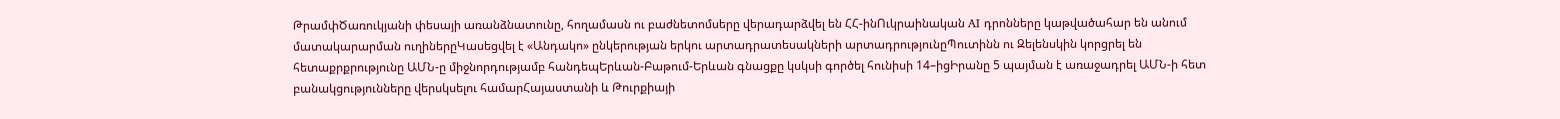ԹրամփԾառուկյանի փեսայի առանձնատունը, հողամասն ու բաժնետոմսերը վերադարձվել են ՀՀ-ինՈւկրաինական AI դրոնները կաթվածահար են անում մատակարարման ուղիներըԿասեցվել է «Անդակո» ընկերության երկու արտադրատեսակների արտադրությունըՊուտինն ու Զելենսկին կորցրել են հետաքրքրությունը ԱՄՆ-ը միջնորդությամբ հանդեպԵրևան-Բաթում-Երևան գնացքը կսկսի գործել հունիսի 14–իցԻրանը 5 պայման է առաջադրել ԱՄՆ-ի հետ բանակցությունները վերսկսելու համարՀայաստանի և Թուրքիայի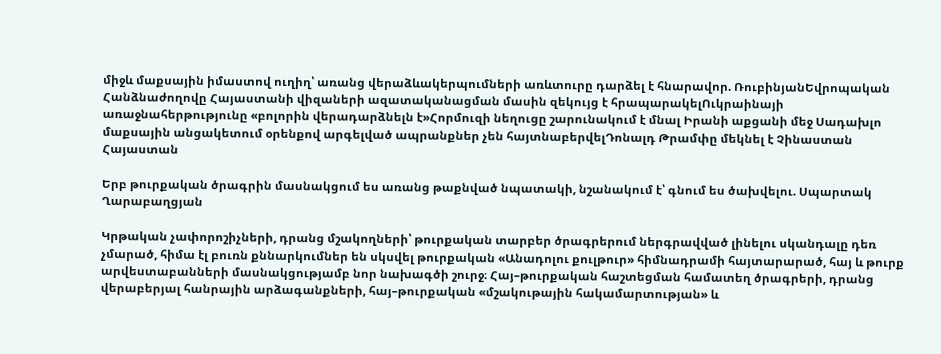միջև մաքսային իմաստով ուղիղ՝ առանց վերաձևակերպումների առևտուրը դարձել է հնարավոր. ՌուբինյանԵվրոպական Հանձնաժողովը Հայաստանի վիզաների ազատականացման մասին զեկույց է հրապարակելՈւկրաինայի առաջնահերթությունը «բոլորին վերադարձնելն է»Հորմուզի նեղուցը շարունակում է մնալ Իրանի աքցանի մեջ Սադախլո մաքսային անցակետում օրենքով արգելված ապրանքներ չեն հայտնաբերվելԴոնալդ Թրամփը մեկնել է Չինաստան
Հայաստան

Երբ թուրքական ծրագրին մասնակցում ես առանց թաքնված նպատակի, նշանակում է՝ գնում ես ծախվելու. Սպարտակ Ղարաբաղցյան

Կրթական չափորոշիչների, դրանց մշակողների՝ թուրքական տարբեր ծրագրերում ներգրավված լինելու սկանդալը դեռ չմարած, հիմա էլ բուռն քննարկումներ են սկսվել թուրքական «Անադոլու քուլթուր» հիմնադրամի հայտարարած, հայ և թուրք արվեստաբանների մասնակցությամբ նոր նախագծի շուրջ։ Հայ–թուրքական հաշտեցման համատեղ ծրագրերի, դրանց վերաբերյալ հանրային արձագանքների, հայ–թուրքական «մշակութային հակամարտության» և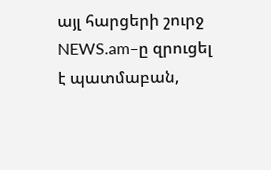այլ հարցերի շուրջ NEWS.am–ը զրուցել է պատմաբան,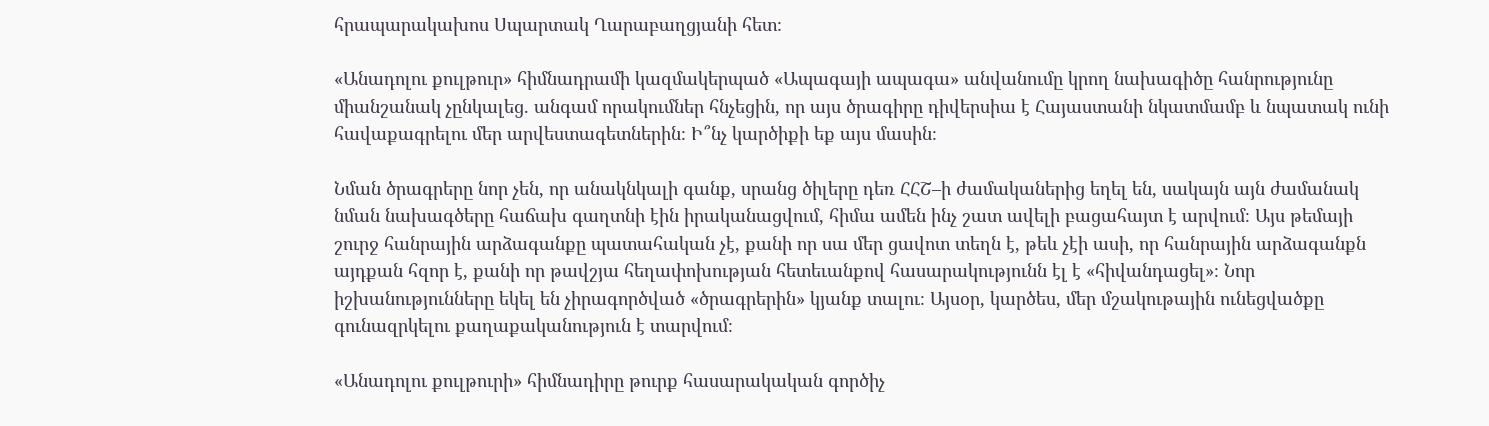հրապարակախոս Սպարտակ Ղարաբաղցյանի հետ։

«Անադոլու քուլթուր» հիմնադրամի կազմակերպած «Ապագայի ապագա» անվանումը կրող նախագիծը հանրությունը միանշանակ չընկալեց. անգամ որակումներ հնչեցին, որ այս ծրագիրը դիվերսիա է Հայաստանի նկատմամբ և նպատակ ունի հավաքագրելու մեր արվեստագետներին։ Ի՞նչ կարծիքի եք այս մասին։

Նման ծրագրերը նոր չեն, որ անակնկալի գանք, սրանց ծիլերը դեռ ՀՀՇ–ի ժամականերից եղել են, սակայն այն ժամանակ նման նախագծերը հաճախ գաղտնի էին իրականացվում, հիմա ամեն ինչ շատ ավելի բացահայտ է արվում։ Այս թեմայի շուրջ հանրային արձագանքը պատահական չէ, քանի որ սա մեր ցավոտ տեղն է, թեև չէի ասի, որ հանրային արձագանքն այդքան հզոր է, քանի որ թավշյա հեղափոխության հետեւանքով հասարակությունն էլ է «հիվանդացել»։ Նոր իշխանությունները եկել են չիրագործված «ծրագրերին» կյանք տալու։ Այսօր, կարծես, մեր մշակութային ունեցվածքը գունազրկելու քաղաքականություն է տարվում։

«Անադոլու քուլթուրի» հիմնադիրը թուրք հասարակական գործիչ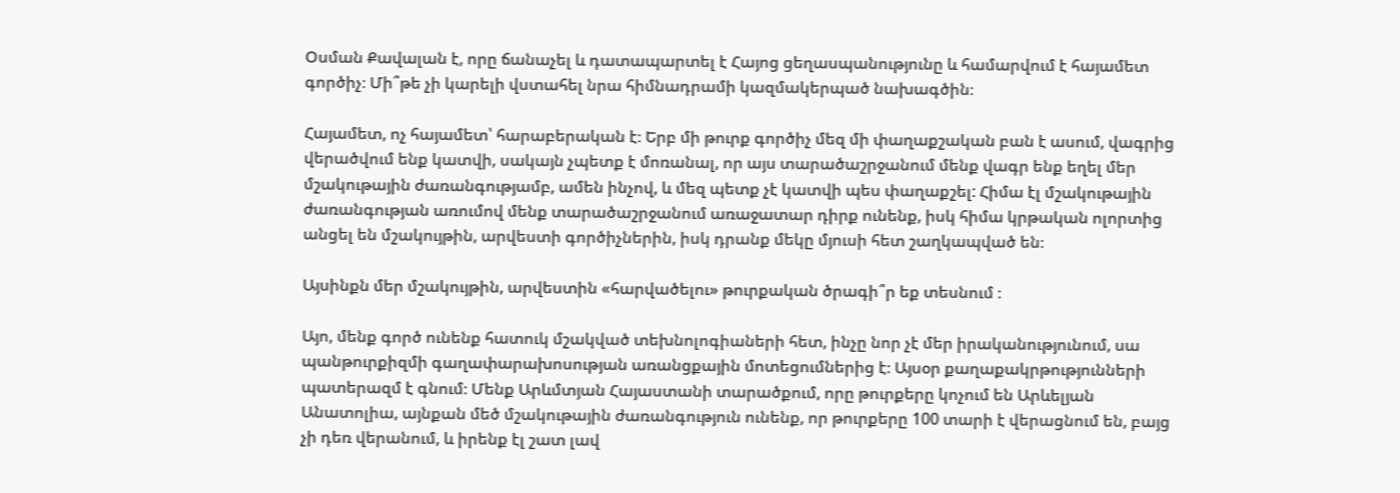Օսման Քավալան է, որը ճանաչել և դատապարտել է Հայոց ցեղասպանությունը և համարվում է հայամետ գործիչ։ Մի՞թե չի կարելի վստահել նրա հիմնադրամի կազմակերպած նախագծին։

Հայամետ, ոչ հայամետ՝ հարաբերական է։ Երբ մի թուրք գործիչ մեզ մի փաղաքշական բան է ասում, վագրից վերածվում ենք կատվի, սակայն չպետք է մոռանալ, որ այս տարածաշրջանում մենք վագր ենք եղել մեր մշակութային ժառանգությամբ, ամեն ինչով, և մեզ պետք չէ կատվի պես փաղաքշել: Հիմա էլ մշակութային ժառանգության առումով մենք տարածաշրջանում առաջատար դիրք ունենք, իսկ հիմա կրթական ոլորտից անցել են մշակույթին, արվեստի գործիչներին, իսկ դրանք մեկը մյուսի հետ շաղկապված են։

Այսինքն մեր մշակույթին, արվեստին «հարվածելու» թուրքական ծրագի՞ր եք տեսնում ։

Այո, մենք գործ ունենք հատուկ մշակված տեխնոլոգիաների հետ, ինչը նոր չէ մեր իրականությունում, սա պանթուրքիզմի գաղափարախոսության առանցքային մոտեցումներից է։ Այսօր քաղաքակրթությունների պատերազմ է գնում։ Մենք Արևմտյան Հայաստանի տարածքում, որը թուրքերը կոչում են Արևելյան Անատոլիա, այնքան մեծ մշակութային ժառանգություն ունենք, որ թուրքերը 100 տարի է վերացնում են, բայց չի դեռ վերանում, և իրենք էլ շատ լավ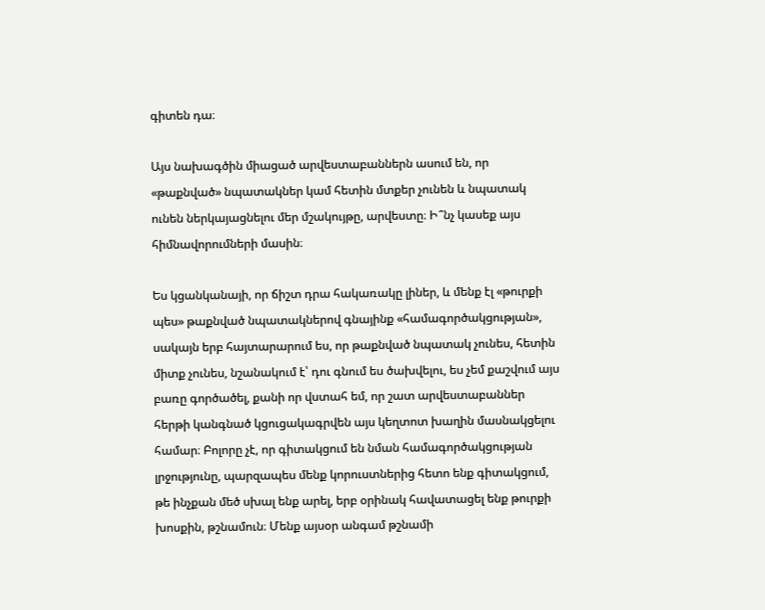գիտեն դա։

Այս նախագծին միացած արվեստաբաններն ասում են, որ «թաքնված» նպատակներ կամ հետին մտքեր չունեն և նպատակ ունեն ներկայացնելու մեր մշակույթը, արվեստը։ Ի՞նչ կասեք այս հիմնավորումների մասին։

Ես կցանկանայի, որ ճիշտ դրա հակառակը լիներ, և մենք էլ «թուրքի պես» թաքնված նպատակներով գնայինք «համագործակցության», սակայն երբ հայտարարում ես, որ թաքնված նպատակ չունես, հետին միտք չունես, նշանակում է՝ դու գնում ես ծախվելու, ես չեմ քաշվում այս բառը գործածել, քանի որ վստահ եմ, որ շատ արվեստաբաններ հերթի կանգնած կցուցակագրվեն այս կեղտոտ խաղին մասնակցելու համար։ Բոլորը չէ, որ գիտակցում են նման համագործակցության լրջությունը, պարզապես մենք կորուստներից հետո ենք գիտակցում, թե ինչքան մեծ սխալ ենք արել, երբ օրինակ հավատացել ենք թուրքի խոսքին, թշնամուն։ Մենք այսօր անգամ թշնամի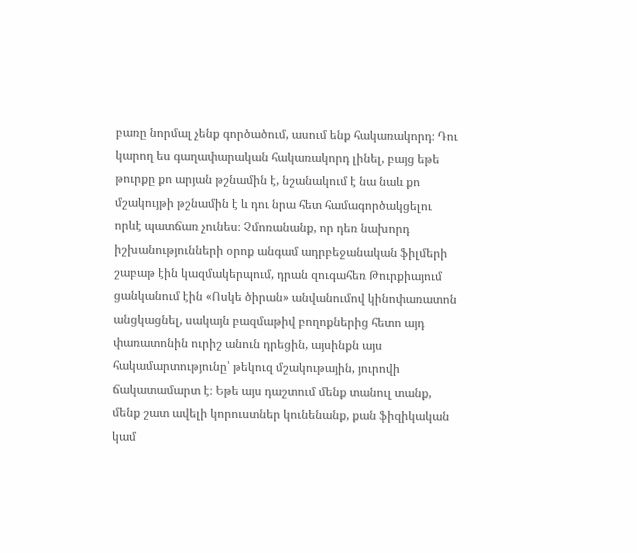բառը նորմալ չենք գործածում, ասում ենք հակառակորդ։ Դու կարող ես գաղափարական հակառակորդ լինել, բայց եթե թուրքը քո արյան թշնամին է, նշանակում է նա նաև քո մշակույթի թշնամին է և դու նրա հետ համագործակցելու որևէ պատճառ չունես։ Չմոռանանք, որ դեռ նախորդ իշխանությունների օրոք անգամ ադրբեջանական ֆիլմերի շաբաթ էին կազմակերպում, դրան զուգահեռ Թուրքիայում ցանկանում էին «Ոսկե ծիրան» անվանումով կինոփառատոն անցկացնել, սակայն բազմաթիվ բողոքներից հետո այդ փառատոնին ուրիշ անուն դրեցին, այսինքն այս հակամարտությունը՝ թեկուզ մշակութային, յուրովի ճակատամարտ է։ Եթե այս դաշտում մենք տանուլ տանք, մենք շատ ավելի կորուստներ կունենանք, քան ֆիզիկական կամ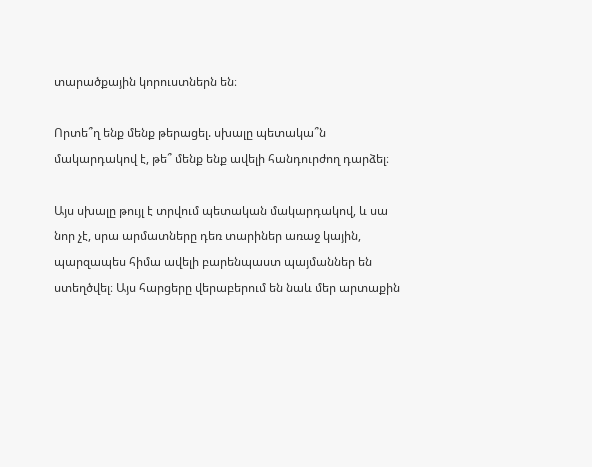տարածքային կորուստներն են։

Որտե՞ղ ենք մենք թերացել. սխալը պետակա՞ն մակարդակով է, թե՞ մենք ենք ավելի հանդուրժող դարձել։

Այս սխալը թույլ է տրվում պետական մակարդակով, և սա նոր չէ, սրա արմատները դեռ տարիներ առաջ կային, պարզապես հիմա ավելի բարենպաստ պայմաններ են ստեղծվել։ Այս հարցերը վերաբերում են նաև մեր արտաքին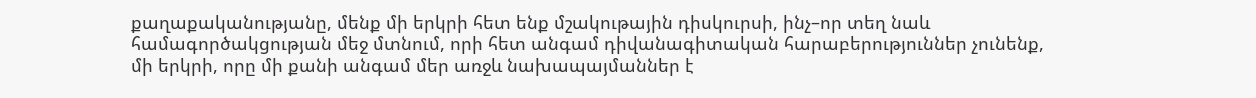քաղաքականությանը, մենք մի երկրի հետ ենք մշակութային դիսկուրսի, ինչ–որ տեղ նաև համագործակցության մեջ մտնում, որի հետ անգամ դիվանագիտական հարաբերություններ չունենք, մի երկրի, որը մի քանի անգամ մեր առջև նախապայմաններ է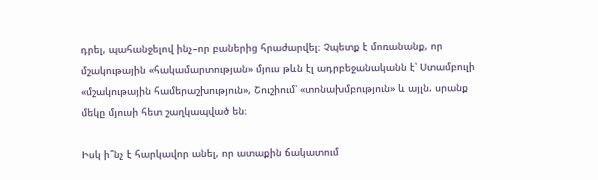դրել, պահանջելով ինչ–որ բաներից հրաժարվել։ Չպետք է մոռանանք, որ մշակութային «հակամարտության» մյուս թևն էլ ադրբեջանականն է՝ Ստամբուլի «մշակութային համերաշխություն», Շուշիում՝ «տոնախմբություն» և այլն. սրանք մեկը մյուսի հետ շաղկապված են։

Իսկ ի՞նչ է հարկավոր անել, որ ատաքին ճակատում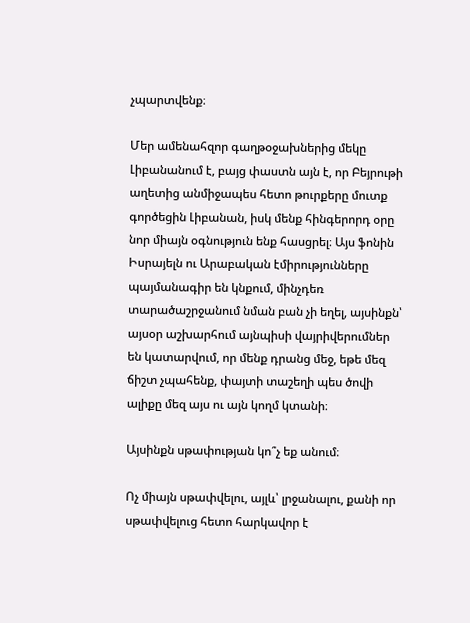չպարտվենք։

Մեր ամենահզոր գաղթօջախներից մեկը Լիբանանում է, բայց փաստն այն է, որ Բեյրութի աղետից անմիջապես հետո թուրքերը մուտք գործեցին Լիբանան, իսկ մենք հինգերորդ օրը նոր միայն օգնություն ենք հասցրել։ Այս ֆոնին Իսրայելն ու Արաբական էմիրությունները պայմանագիր են կնքում, մինչդեռ տարածաշրջանում նման բան չի եղել, այսինքն՝ այսօր աշխարհում այնպիսի վայրիվերումներ են կատարվում, որ մենք դրանց մեջ, եթե մեզ ճիշտ չպահենք, փայտի տաշեղի պես ծովի ալիքը մեզ այս ու այն կողմ կտանի։

Այսինքն սթափության կո՞չ եք անում։

Ոչ միայն սթափվելու, այլև՝ լրջանալու, քանի որ սթափվելուց հետո հարկավոր է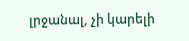լրջանալ, չի կարելի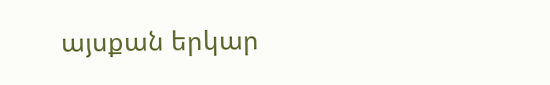այսքան երկար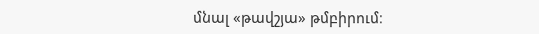մնալ «թավշյա» թմբիրում։